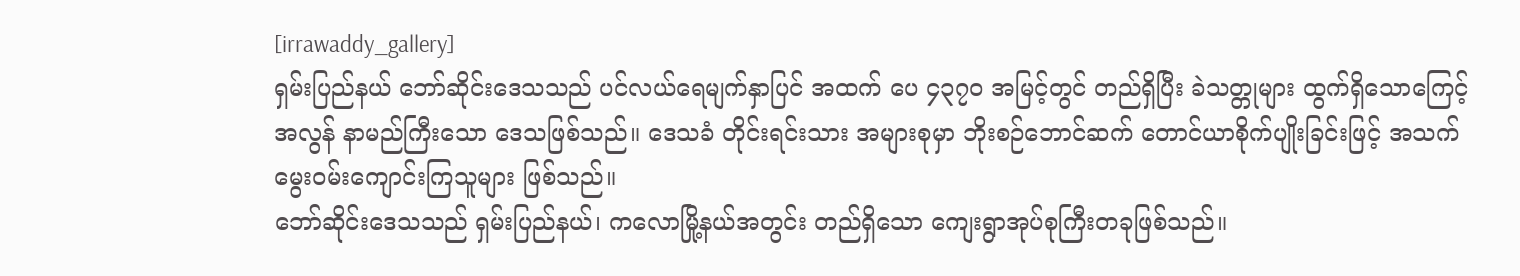[irrawaddy_gallery]
ရှမ်းပြည်နယ် ဘော်ဆိုင်းဒေသသည် ပင်လယ်ရေမျက်နှာပြင် အထက် ပေ ၄၃၇၀ အမြင့်တွင် တည်ရှိပြီး ခဲသတ္တုများ ထွက်ရှိသောကြေင့် အလွန် နာမည်ကြီးသော ဒေသဖြစ်သည်။ ဒေသခံ တိုင်းရင်းသား အများစုမှာ ဘိုးစဉ်ဘောင်ဆက် တောင်ယာစိုက်ပျိုးခြင်းဖြင့် အသက်မွေးဝမ်းကျောင်းကြသူများ ဖြစ်သည်။
ဘော်ဆိုင်းဒေသသည် ရှမ်းပြည်နယ်၊ ကလောမြို့နယ်အတွင်း တည်ရှိသော ကျေးရွာအုပ်စုကြီးတခုဖြစ်သည်။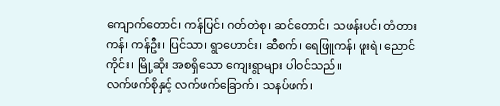ကျောက်တောင်၊ ကန်ပြင်၊ ဂတ်တဲစု၊ ဆင်တောင်၊ သဖန်းပင်၊ တံတားကန်၊ ကန်ဦး၊ ပြင်သာ၊ ရွာဟောင်း၊ ဆီစက်၊ ရေဖြူကန်၊ ဖူးရဲ၊ ညောင်ကိုင်း၊ မြို့ဆိုး အစရှိသော ကျေးရွာများ ပါဝင်သည်။
လက်ဖက်စိုနှင့် လက်ဖက်ခြောက်၊ သနပ်ဖက်၊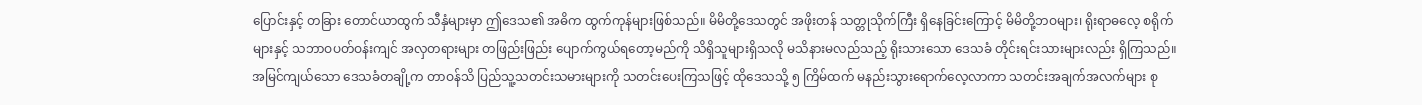ပြောင်းနှင့် တခြား တောင်ယာထွက် သီနှံများမှာ ဤဒေသ၏ အဓိက ထွက်ကုန်များဖြစ်သည်။ မိမိတို့ဒေသတွင် အဖိုးတန် သတ္တုသိုက်ကြီး ရှိနေခြင်းကြောင့် မိမိတို့ဘဝများ၊ ရိုးရာဓလေ့ စရိုက်များနှင့် သဘာဝပတ်ဝန်းကျင် အလှတရားများ တဖြည်းဖြည်း ပျောက်ကွယ်ရတော့မည်ကို သိရှိသူများရှိသလို မသိနားမလည်သည့် ရိုးသားသော ဒေသခံ တိုင်းရင်းသားများလည်း ရှိကြသည်။
အမြင်ကျယ်သော ဒေသခံတချို့က တာဝန်သိ ပြည်သူ့သတင်းသမားများကို သတင်းပေးကြသဖြင့် ထိုဒေသသို့ ၅ ကြိမ်ထက် မနည်းသွားရောက်လေ့လာကာ သတင်းအချက်အလက်များ စု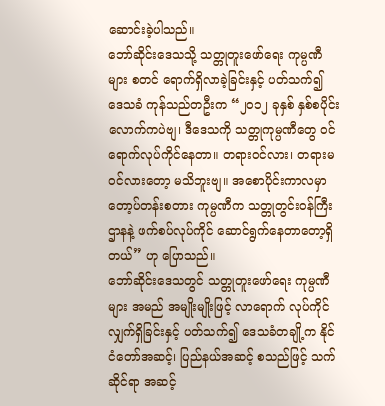ဆောင်းခဲ့ပါသည်။
ဘော်ဆိုင်းဒေသသို့ သတ္တုတူးဖော်ရေး ကုမ္ပဏီများ စတင် ရောက်ရှိလာခဲ့ခြင်းနှင့် ပတ်သက်၍ ဒေသခံ ကုန်သည်တဦးက “၂၀၁၂ ခုနှစ် နှစ်စပိုင်းလောက်ကပဲဗျ၊ ဒီဒေသကို သတ္တုကုမ္ပဏီတွေ ဝင်ရောက်လုပ်ကိုင်နေတာ။ တရားဝင်လား၊ တရားမဝင်လားတော့ မသိဘူးဗျ။ အစောပိုင်းကာလမှာ တော့ပ်တန်းစတား ကုမ္ပဏီက သတ္တုတွင်းဝန်ကြီးဌာနနဲ့ ဖက်စပ်လုပ်ကိုင် ဆောင်ရွက်နေတာတော့ရှိတယ်” ဟု ပြောသည်။
ဘော်ဆိုင်းဒေသတွင် သတ္တုတူးဖော်ရေး ကုမ္ပဏီများ အမည် အမျိုးမျိုးဖြင့် လာရောက် လုပ်ကိုင်လျှက်ရှိခြင်းနှင့် ပတ်သက်၍ ဒေသခံတချို့က နိုင်ငံတော်အဆင့်၊ ပြည်နယ်အဆင့် စသည်ဖြင့် သက်ဆိုင်ရာ အဆင့်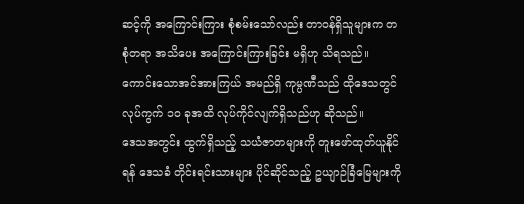ဆင့်ကို အကြောင်းကြား စုံစမ်းသော်လည်း တာဝန်ရှိသူများက တစုံတရာ အသိပေး အကြောင်းကြားခြင်း မရှိဟု သိရသည်။ ကောင်းသောအင်အားကြယ် အမည်ရှိ ကုမ္ပဏီသည် ထိုဒေသတွင် လုပ်ကွက် ၁၀ ခုအထိ လုပ်ကိုင်လျက်ရှိသည်ဟု ဆိုသည်။
ဒေသအတွင်း ထွက်ရှိသည့် သယံဇာတများကို တူးဖော်ထုတ်ယူနိုင်ရန် ဒေသခံ တိုင်းရင်းသားများ ပိုင်ဆိုင်သည့် ဥယျာဉ်ခြံမြေများကို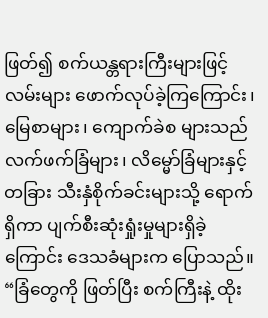ဖြတ်၍ စက်ယန္တရားကြီးများဖြင့် လမ်းများ ဖောက်လုပ်ခဲ့ကြကြောင်း၊ မြေစာများ၊ ကျောက်ခဲစ များသည် လက်ဖက်ခြံများ၊ လိမ္မော်ခြံများနှင့် တခြား သီးနှံစိုက်ခင်းများသို့ ရောက်ရှိကာ ပျက်စီးဆုံးရှုံးမှုများရှိခဲ့ကြောင်း ဒေသခံများက ပြောသည်။
“ခြံတွေကို ဖြတ်ပြီး စက်ကြီးနဲ့ ထိုး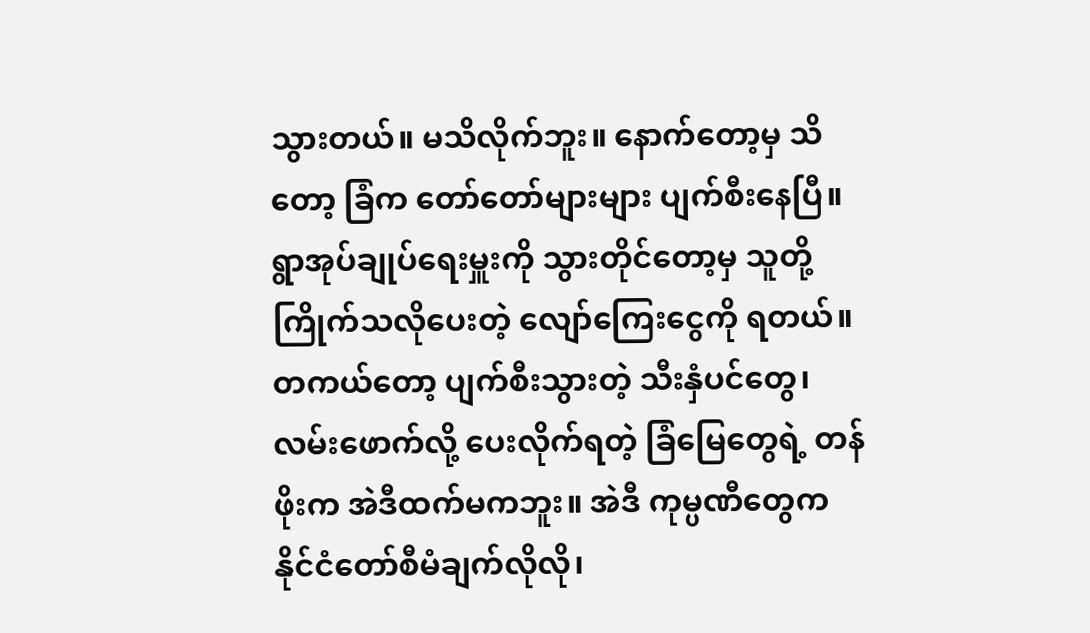သွားတယ်။ မသိလိုက်ဘူး။ နောက်တော့မှ သိတော့ ခြံက တော်တော်များများ ပျက်စီးနေပြီ။ ရွာအုပ်ချုပ်ရေးမှူးကို သွားတိုင်တော့မှ သူတို့ကြိုက်သလိုပေးတဲ့ လျော်ကြေးငွေကို ရတယ်။ တကယ်တော့ ပျက်စီးသွားတဲ့ သီးနှံပင်တွေ၊ လမ်းဖောက်လို့ ပေးလိုက်ရတဲ့ ခြံမြေတွေရဲ့ တန်ဖိုးက အဲဒီထက်မကဘူး။ အဲဒီ ကုမ္ပဏီတွေက နိုင်ငံတော်စီမံချက်လိုလို၊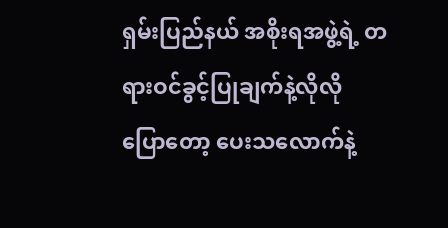ရှမ်းပြည်နယ် အစိုးရအဖွဲ့ရဲ့ တရားဝင်ခွင့်ပြုချက်နဲ့လိုလို ပြောတော့ ပေးသလောက်နဲ့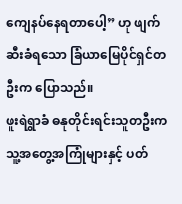ကျေနပ်နေရတာပေါ့” ဟု ဖျက်ဆီးခံရသော ခြံယာမြေပိုင်ရှင်တဦးက ပြောသည်။
ဖူးရဲရွာခံ ဓနုတိုင်းရင်းသူတဦးက သူ့အတွေ့အကြုံများနှင့် ပတ်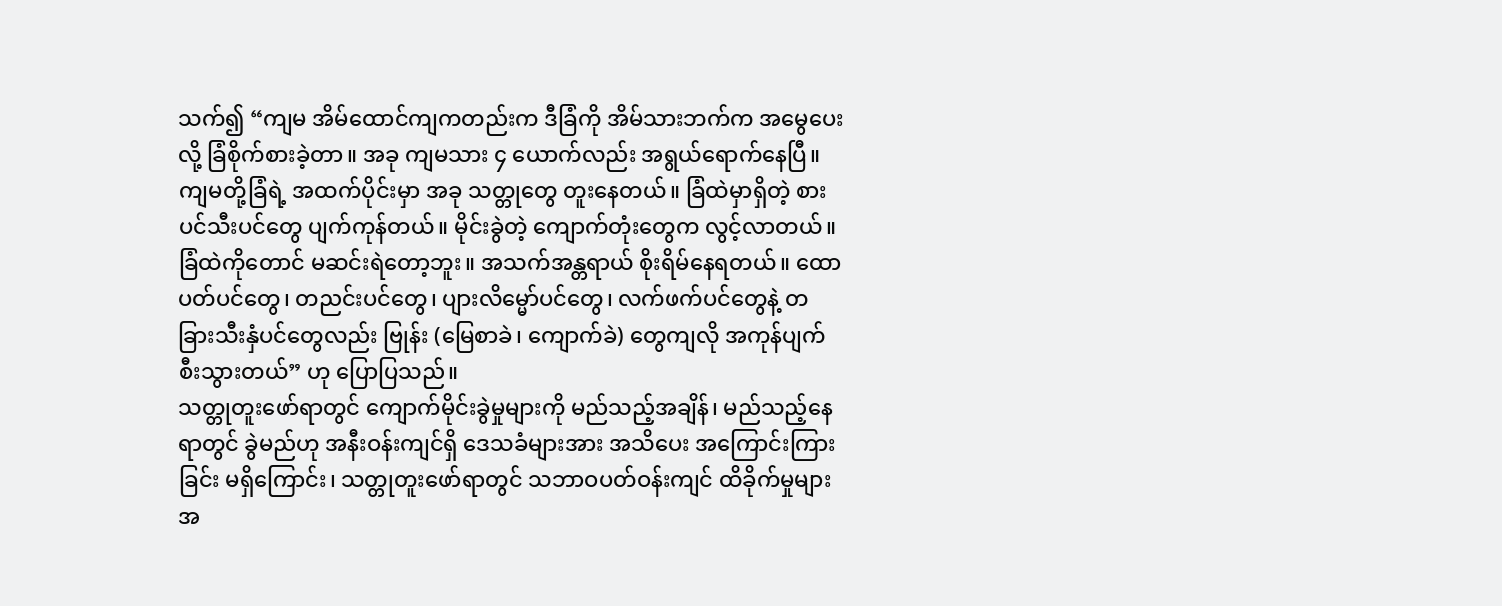သက်၍ “ကျမ အိမ်ထောင်ကျကတည်းက ဒီခြံကို အိမ်သားဘက်က အမွေပေးလို့ ခြံစိုက်စားခဲ့တာ။ အခု ကျမသား ၄ ယောက်လည်း အရွယ်ရောက်နေပြီ။ ကျမတို့ခြံရဲ့ အထက်ပိုင်းမှာ အခု သတ္တုတွေ တူးနေတယ်။ ခြံထဲမှာရှိတဲ့ စားပင်သီးပင်တွေ ပျက်ကုန်တယ်။ မိုင်းခွဲတဲ့ ကျောက်တုံးတွေက လွင့်လာတယ်။ ခြံထဲကိုတောင် မဆင်းရဲတော့ဘူး။ အသက်အန္တရာယ် စိုးရိမ်နေရတယ်။ ထောပတ်ပင်တွေ၊ တညင်းပင်တွေ၊ ပျားလိမ္မော်ပင်တွေ၊ လက်ဖက်ပင်တွေနဲ့ တခြားသီးနှံပင်တွေလည်း ဗြုန်း (မြေစာခဲ၊ ကျောက်ခဲ) တွေကျလို အကုန်ပျက်စီးသွားတယ်” ဟု ပြောပြသည်။
သတ္တုတူးဖော်ရာတွင် ကျောက်မိုင်းခွဲမှုများကို မည်သည့်အချိန်၊ မည်သည့်နေရာတွင် ခွဲမည်ဟု အနီးဝန်းကျင်ရှိ ဒေသခံများအား အသိပေး အကြောင်းကြားခြင်း မရှိကြောင်း၊ သတ္တုတူးဖော်ရာတွင် သဘာဝပတ်ဝန်းကျင် ထိခိုက်မှုများအ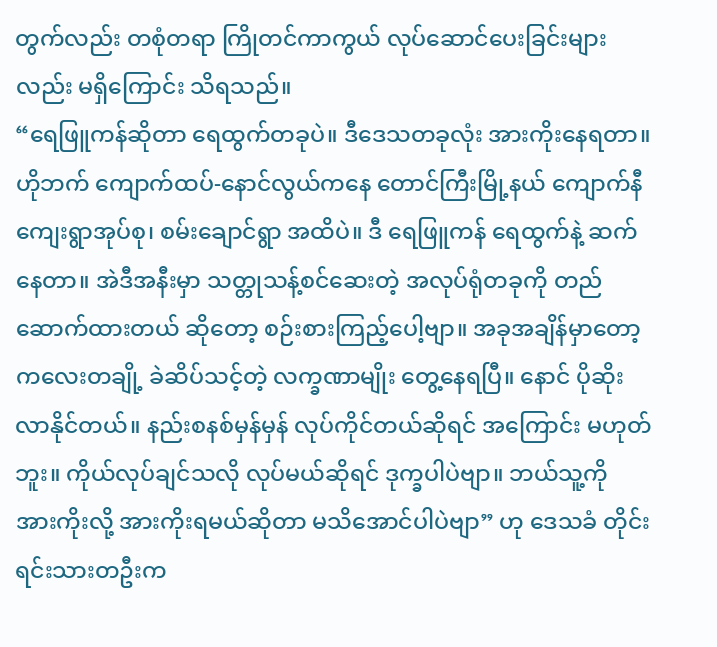တွက်လည်း တစုံတရာ ကြိုတင်ကာကွယ် လုပ်ဆောင်ပေးခြင်းများလည်း မရှိကြောင်း သိရသည်။
“ရေဖြူကန်ဆိုတာ ရေထွက်တခုပဲ။ ဒီဒေသတခုလုံး အားကိုးနေရတာ။ ဟိုဘက် ကျောက်ထပ်-နောင်လွယ်ကနေ တောင်ကြီးမြို့နယ် ကျောက်နီကျေးရွာအုပ်စု၊ စမ်းချောင်ရွာ အထိပဲ။ ဒီ ရေဖြူကန် ရေထွက်နဲ့ ဆက်နေတာ။ အဲဒီအနီးမှာ သတ္တုသန့်စင်ဆေးတဲ့ အလုပ်ရုံတခုကို တည်ဆောက်ထားတယ် ဆိုတော့ စဉ်းစားကြည့်ပေါ့ဗျာ။ အခုအချိန်မှာတော့ ကလေးတချို့ ခဲဆိပ်သင့်တဲ့ လက္ခဏာမျိုး တွေ့နေရပြီ။ နောင် ပိုဆိုးလာနိုင်တယ်။ နည်းစနစ်မှန်မှန် လုပ်ကိုင်တယ်ဆိုရင် အကြောင်း မဟုတ်ဘူး။ ကိုယ်လုပ်ချင်သလို လုပ်မယ်ဆိုရင် ဒုက္ခပါပဲဗျာ။ ဘယ်သူ့ကို အားကိုးလို့ အားကိုးရမယ်ဆိုတာ မသိအောင်ပါပဲဗျာ” ဟု ဒေသခံ တိုင်းရင်းသားတဦးက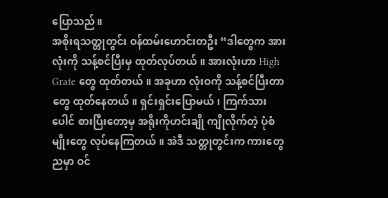ပြောသည်။
အစိုးရသတ္တုတွင်း ဝန်ထမ်းဟောင်းတဦး “ဒါတွေက အားလုံးကို သန့်စင်ပြီးမှ ထုတ်လုပ်တယ်။ အားလုံးဟာ High Grate တွေ ထုတ်တယ်။ အခုဟာ လုံးဝကို သန့်စင်ပြီးတာတွေ ထုတ်နေတယ်။ ရှင်းရှင်းပြောမယ်၊ ကြက်သားပေါင် စားပြီးတော့မှ အရိုးကိုဟင်းချို ကျိုလိုက်တဲ့ ပုံစံမျိုးတွေ လုပ်နေကြတယ်။ အဲဒီ သတ္တုတွင်းက ကားတွေ ညမှာ ဝင်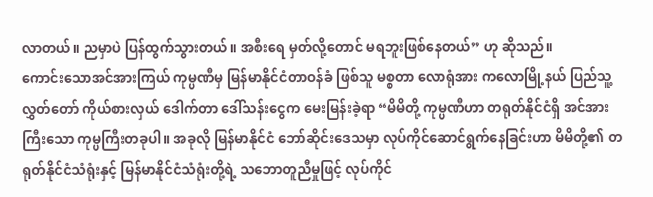လာတယ်။ ညမှာပဲ ပြန်ထွက်သွားတယ်။ အစီးရေ မှတ်လို့တောင် မရဘူးဖြစ်နေတယ်” ဟု ဆိုသည်။
ကောင်းသောအင်အားကြယ် ကုမ္ပဏီမှ မြန်မာနိုင်ငံတာဝန်ခံ ဖြစ်သူ မစ္စတာ လောရုံအား ကလောမြို့နယ် ပြည်သူ့လွှတ်တော် ကိုယ်စားလှယ် ဒေါက်တာ ဒေါ်သန်းငွေက မေးမြန်းခဲ့ရာ “မိမိတို့ ကုမ္ပဏီဟာ တရုတ်နိုင်ငံရှိ အင်အားကြီးသော ကုမ္ပကြီးတခုပါ။ အခုလို မြန်မာနိုင်ငံ ဘော်ဆိုင်းဒေသမှာ လုပ်ကိုင်ဆောင်ရွက်နေခြင်းဟာ မိမိတို့၏ တရုတ်နိုင်ငံသံရုံးနှင့် မြန်မာနိုင်ငံသံရုံးတို့ရဲ့ သဘောတူညီမှုဖြင့် လုပ်ကိုင်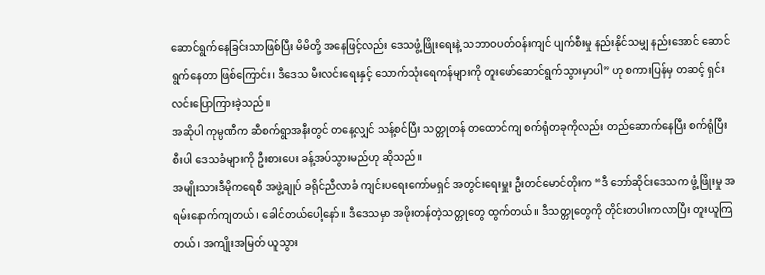ဆောင်ရွက်နေခြင်းသာဖြစ်ပြီး မိမိတို့ အနေဖြင့်လည်း ဒေသဖွံ့ဖြိုးရေးနဲ့ သဘာဝပတ်ဝန်းကျင် ပျက်စီးမှု နည်းနိုင်သမျှ နည်းအောင် ဆောင်ရွက်နေတာ ဖြစ်ကြောင်း၊ ဒီဒေသ မီးလင်းရေးနှင့် သောက်သုံးရေကန်များကို တူးဖော်ဆောင်ရွက်သွားမှာပါ” ဟု စကားပြန်မှ တဆင့် ရှင်းလင်းပြောကြားခဲ့သည်။
အဆိုပါ ကုမ္ပဏီက ဆီစက်ရွာအနီးတွင် တနေ့လျှင် သန့်စင်ပြီး သတ္တုတန် တထောင်ကျ စက်ရုံတခုကိုလည်း တည်ဆောက်နေပြီး စက်ရုံပြီးစီးပါ ဒေသခံများကို ဦးစားပေး ခန့်အပ်သွားမည်ဟု ဆိုသည်။
အမျိုးသားဒီမိုကရေစီ အဖွဲ့ချုပ် ခရိုင်ညီလာခံ ကျင်းပရေးကော်မရှင် အတွင်းရေးမှူး ဦးတင်မောင်တိုးက “ဒီ ဘော်ဆိုင်းဒေသက ဖွံ့ဖြိုးမှု အရမ်းနောက်ကျတယ်၊ ခေါင်တယ်ပေါ့နော်။ ဒီဒေသမှာ အဖိုးတန်တဲ့သတ္တုတွေ ထွက်တယ်။ ဒီသတ္တုတွေကို တိုင်းတပါးကလာပြီး တူးယူကြတယ်၊ အကျိုးအမြတ် ယူသွား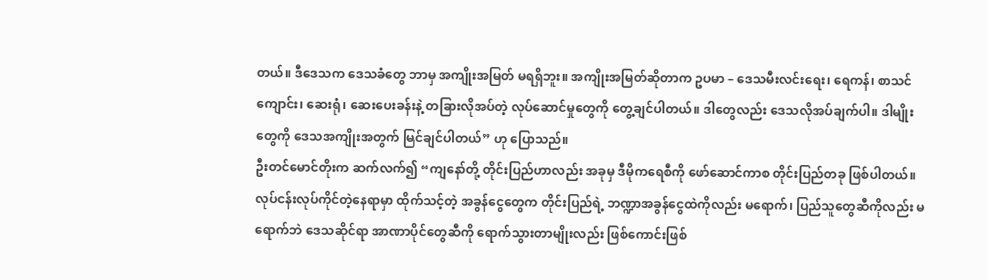တယ်။ ဒီဒေသက ဒေသခံတွေ ဘာမှ အကျိုးအမြတ် မရရှိဘူး။ အကျိုးအမြတ်ဆိုတာက ဥပမာ – ဒေသမီးလင်းရေး၊ ရေကန်၊ စာသင်ကျောင်း၊ ဆေးရုံ၊ ဆေးပေးခန်းနဲ့ တခြားလိုအပ်တဲ့ လုပ်ဆောင်မှုတွေကို တွေ့ချင်ပါတယ်။ ဒါတွေလည်း ဒေသလိုအပ်ချက်ပါ။ ဒါမျိုးတွေကို ဒေသအကျိုးအတွက် မြင်ချင်ပါတယ်” ဟု ပြောသည်။
ဦးတင်မောင်တိုးက ဆက်လက်၍ “ကျနော်တို့ တိုင်းပြည်ဟာလည်း အခုမှ ဒီမိုကရေစီကို ဖော်ဆောင်ကာစ တိုင်းပြည်တခု ဖြစ်ပါတယ်။ လုပ်ငန်းလုပ်ကိုင်တဲ့နေရာမှာ ထိုက်သင့်တဲ့ အခွန်ငွေတွေက တိုင်းပြည်ရဲ့ ဘဏ္ဍာအခွန်ငွေထဲကိုလည်း မရောက်၊ ပြည်သူတွေဆီကိုလည်း မရောက်ဘဲ ဒေသဆိုင်ရာ အာဏာပိုင်တွေဆီကို ရောက်သွားတာမျိုးလည်း ဖြစ်ကောင်းဖြစ်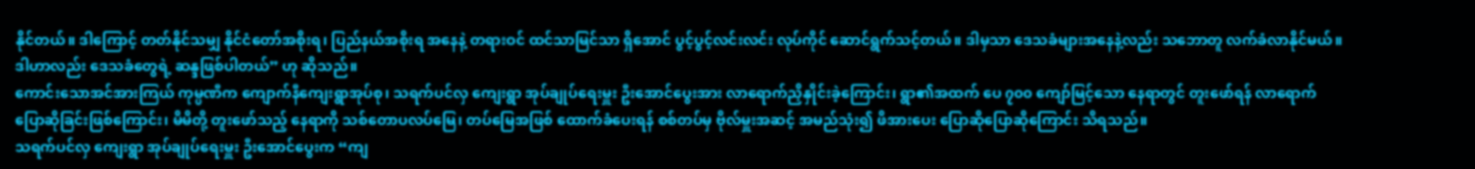နိုင်တယ်။ ဒါကြောင့် တတ်နိုင်သမျှ နိုင်ငံတော်အစိုးရ၊ ပြည်နယ်အစိုးရ အနေနဲ့ တရားဝင် ထင်သာမြင်သာ ရှိအောင် ပွင့်ပွင့်လင်းလင်း လုပ်ကိုင် ဆောင်ရွက်သင့်တယ်။ ဒါမှသာ ဒေသခံများအနေနဲ့လည်း သဘောတူ လက်ခံလာနိုင်မယ်။ ဒါဟာလည်း ဒေသခံတွေရဲ့ ဆန္ဒဖြစ်ပါတယ်” ဟု ဆိုသည်။
ကောင်းသောအင်အားကြယ် ကုမ္ပဏီက ကျောက်နီကျေးရွာအုပ်စု၊ သရက်ပင်လှ ကျေးရွာ အုပ်ချုပ်ရေးမှူး ဦးအောင်ပွေးအား လာရောက်ညှိနှိုင်းခဲ့ကြောင်း၊ ရွာ၏အထက် ပေ ၇၀၀ ကျော်မြင့်သော နေရာတွင် တူးဖော်ရန် လာရောက် ပြောဆိုခြင်းဖြစ်ကြောင်း၊ မိမိတို့ တူးဖော်သည့် နေရာကို သစ်တောပလပ်မြေ၊ တပ်မြေအဖြစ် ထောက်ခံပေးရန် စစ်တပ်မှ ဗိုလ်မှူးအဆင့် အမည်သုံး၍ ဖိအားပေး ပြောဆိုပြောဆိုကြောင်း သိရသည်။
သရက်ပင်လှ ကျေးရွာ အုပ်ချုပ်ရေးမှူး ဦးအောင်ပွေးက “ကျ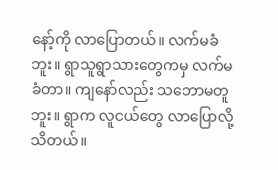နော့်ကို လာပြောတယ်။ လက်မခံဘူး။ ရွာသူရွာသားတွေကမှ လက်မခံတာ။ ကျနော်လည်း သဘောမတူဘူး။ ရွာက လူငယ်တွေ လာပြောလို့ သိတယ်။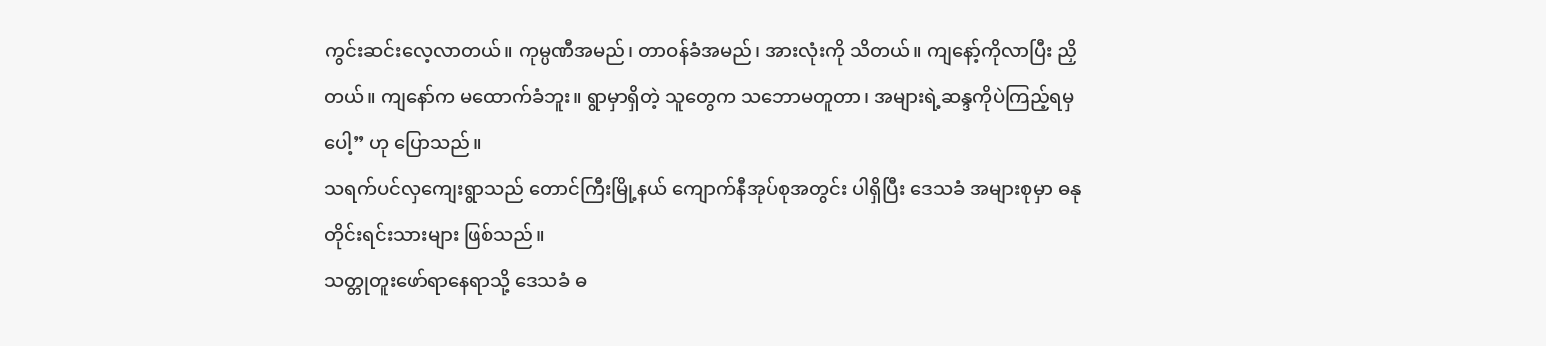ကွင်းဆင်းလေ့လာတယ်။ ကုမ္ပဏီအမည်၊ တာဝန်ခံအမည်၊ အားလုံးကို သိတယ်။ ကျနော့်ကိုလာပြီး ညှိတယ်။ ကျနော်က မထောက်ခံဘူး။ ရွာမှာရှိတဲ့ သူတွေက သဘောမတူတာ၊ အများရဲ့ဆန္ဒကိုပဲကြည့်ရမှပေါ့” ဟု ပြောသည်။
သရက်ပင်လှကျေးရွာသည် တောင်ကြီးမြို့နယ် ကျောက်နီအုပ်စုအတွင်း ပါရှိပြီး ဒေသခံ အများစုမှာ ဓနုတိုင်းရင်းသားများ ဖြစ်သည်။
သတ္တုတူးဖော်ရာနေရာသို့ ဒေသခံ ဓ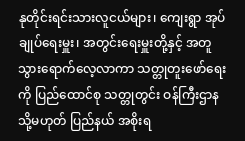နုတိုင်းရင်းသားလူငယ်များ၊ ကျေးရွာ အုပ်ချုပ်ရေးမှူး၊ အတွင်းရေးမှူးတို့နှင့် အတူ သွားရောက်လေ့လာကာ သတ္တုတူးဖော်ရေးကို ပြည်ထောင်စု သတ္တုတွင်း ဝန်ကြီးဌာန သို့မဟုတ် ပြည်နယ် အစိုးရ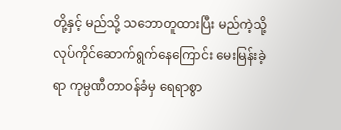တို့နှင့် မည်သို့ သဘောတူထားပြီး မည်ကဲ့သို့ လုပ်ကိုင်ဆောက်ရွက်နေကြောင်း မေးမြန်းခဲ့ရာ ကုမ္ပဏီတာဝန်ခံမှ ရေရာစွာ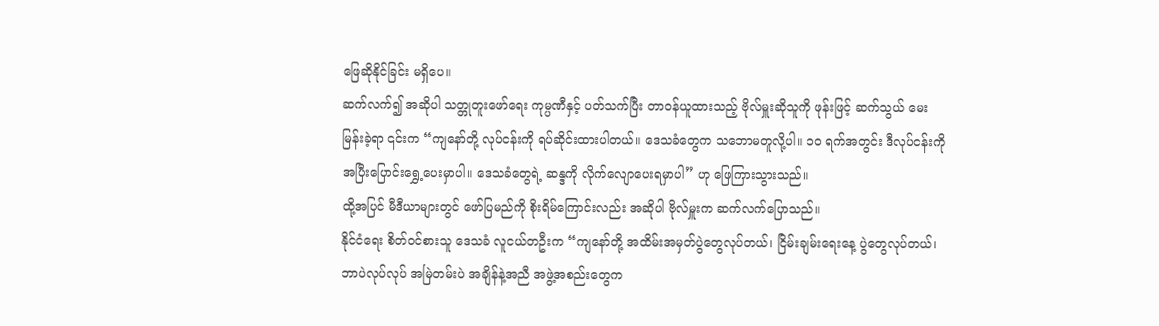ဖြေဆိုနိုင်ခြင်း မရှိပေ။
ဆက်လက်၍ အဆိုပါ သတ္တုတူးဖော်ရေး ကုမ္ပဏီနှင့် ပတ်သက်ပြီး တာဝန်ယူထားသည့် ဗိုလ်မှူးဆိုသူကို ဖုန်းဖြင့် ဆက်သွယ် မေးမြန်းခဲ့ရာ ၎င်းက “ကျနော်တို့ လုပ်ငန်းကို ရပ်ဆိုင်းထားပါတယ်။ ဒေသခံတွေက သဘောမတူလို့ပါ။ ၁၀ ရက်အတွင်း ဒီလုပ်ငန်းကို အပြီးပြောင်းရွှေ့ပေးမှာပါ။ ဒေသခံတွေရဲ့ ဆန္ဒကို လိုက်လျောပေးရမှာပါ” ဟု ဖြေကြားသွားသည်။
ထို့အပြင် မီဒီယာများတွင် ဖော်ပြမည်ကို စိုးရိမ်ကြောင်းလည်း အဆိုပါ ဗိုလ်မှူးက ဆက်လက်ပြောသည်။
နိုင်ငံရေး စိတ်ဝင်စားသူ ဒေသခံ လူငယ်တဦးက “ကျနော်တို့ အထိမ်းအမှတ်ပွဲတွေလုပ်တယ်၊ ငြိမ်းချမ်းရေးနေ့ ပွဲတွေလုပ်တယ်၊ ဘာပဲလုပ်လုပ် အမြဲတမ်းပဲ အချိန်နဲ့အညီ အဖွဲ့အစည်းတွေက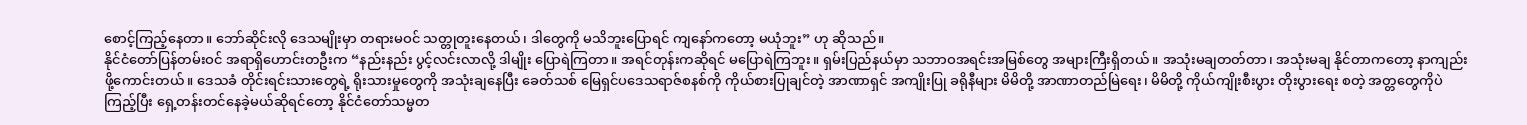စောင့်ကြည့်နေတာ။ ဘော်ဆိုင်းလို ဒေသမျိုးမှာ တရားမဝင် သတ္တုတူးနေတယ်၊ ဒါတွေကို မသိဘူးပြောရင် ကျနော်ကတော့ မယုံဘူး” ဟု ဆိုသည်။
နိုင်ငံတော်ပြန်တမ်းဝင် အရာရှိဟောင်းတဦးက “နည်းနည်း ပွင့်လင်းလာလို့ ဒါမျိုး ပြောရဲကြတာ။ အရင်တုန်းကဆိုရင် မပြောရဲကြဘူး။ ရှမ်းပြည်နယ်မှာ သဘာဝအရင်းအမြစ်တွေ အများကြီးရှိတယ်။ အသုံးမချတတ်တာ၊ အသုံးမချ နိုင်တာကတော့ နာကျည်းဖို့ကောင်းတယ်။ ဒေသခံ တိုင်းရင်းသားတွေရဲ့ ရိုးသားမှုတွေကို အသုံးချနေပြီး ခေတ်သစ် မြေရှင်ပဒေသရာဇ်စနစ်ကို ကိုယ်စားပြုချင်တဲ့ အာဏာရှင် အကျိုးပြု ခရိုနီများ မိမိတို့ အာဏာတည်မြဲရေး၊ မိမိတို့ ကိုယ်ကျိုးစီးပွား တိုးပွားရေး စတဲ့ အတ္တတွေကိုပဲ ကြည့်ပြီး ရှေ့တန်းတင်နေခဲ့မယ်ဆိုရင်တော့ နိုင်ငံတော်သမ္မတ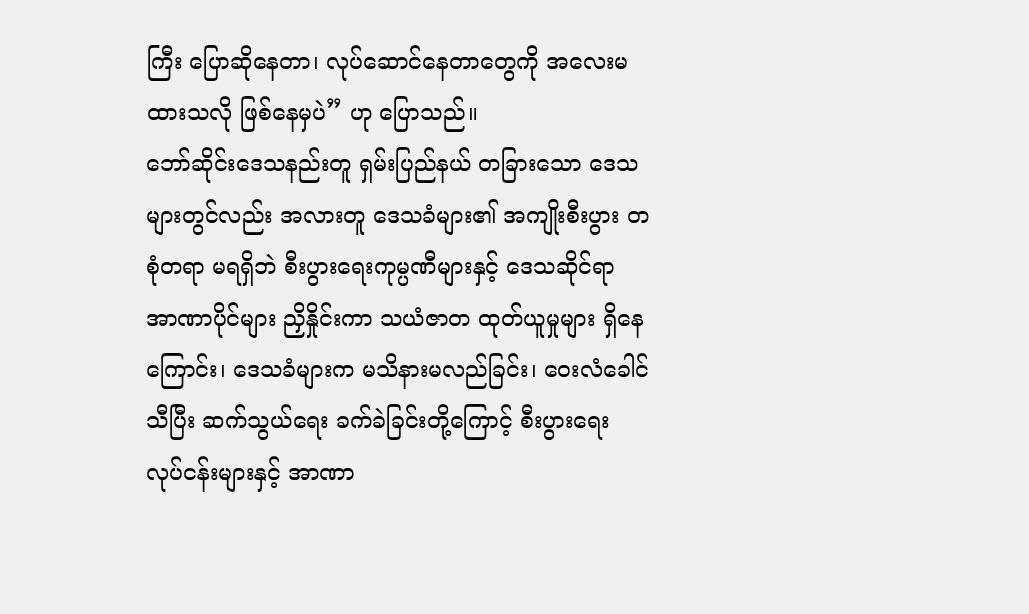ကြီး ပြောဆိုနေတာ၊ လုပ်ဆောင်နေတာတွေကို အလေးမထားသလို ဖြစ်နေမှပဲ” ဟု ပြောသည်။
ဘော်ဆိုင်းဒေသနည်းတူ ရှမ်းပြည်နယ် တခြားသော ဒေသများတွင်လည်း အလားတူ ဒေသခံများ၏ အကျိုးစီးပွား တစုံတရာ မရရှိဘဲ စီးပွားရေးကုမ္ပဏီများနှင့် ဒေသဆိုင်ရာ အာဏာပိုင်များ ညှိနှိုင်းကာ သယံဇာတ ထုတ်ယူမှုများ ရှိနေကြောင်း၊ ဒေသခံများက မသိနားမလည်ခြင်း၊ ဝေးလံခေါင်သီပြီး ဆက်သွယ်ရေး ခက်ခဲခြင်းတို့ကြောင့် စီးပွားရေး လုပ်ငန်းများနှင့် အာဏာ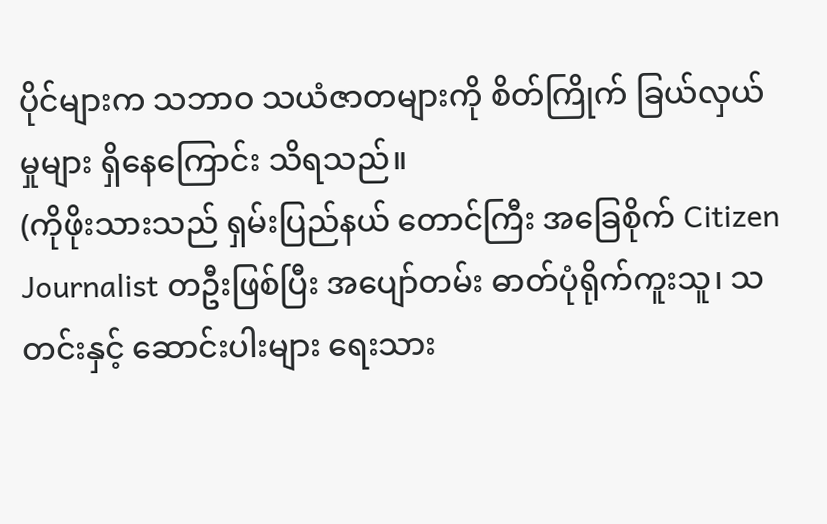ပိုင်များက သဘာဝ သယံဇာတများကို စိတ်ကြိုက် ခြယ်လှယ်မှုများ ရှိနေကြောင်း သိရသည်။
(ကိုဖိုးသားသည် ရှမ်းပြည်နယ် တောင်ကြီး အခြေစိုက် Citizen Journalist တဦးဖြစ်ပြီး အပျော်တမ်း ဓာတ်ပုံရိုက်ကူးသူ၊ သတင်းနှင့် ဆောင်းပါးများ ရေးသား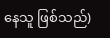နေသူ ဖြစ်သည်)